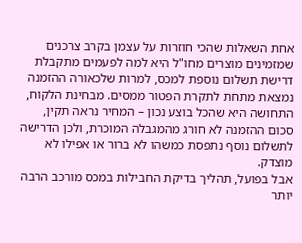אחת השאלות שהכי חוזרות על עצמן בקרב צרכנים שמזמינים מוצרים מחו"ל היא למה לפעמים מתקבלת דרישת תשלום נוספת למכס, למרות שלכאורה ההזמנה נמצאת מתחת לתקרת הפטור ממסים. מבחינת הלקוח, התחושה היא שהכל בוצע נכון – המחיר נראה תקין, סכום ההזמנה לא חורג מהמגבלה המוכרת, ולכן הדרישה לתשלום נוסף נתפסת כמשהו לא ברור או אפילו לא מוצדק.
אבל בפועל, תהליך בדיקת החבילות במכס מורכב הרבה יותר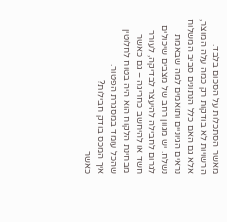מאשר הסתכלות על הסכום בלבד. הרשויות לא בודקות רק כמה עלה המוצר, אלא גם האם כלל הנתונים סביב המשלוח נראים הגיוניים ותואמים למה שבאמת נשלח. יש מגוון רחב של מצבים שיכולים לגרום לחבילה להיעצר לבדיקה, לעורר חשד או להיחשב כחריגה – גם כאשר מבחינת הלקוח הוא היה בטוח לחלוטין שהכל עומד במסגרת הפטור.
איך המכס בודק חבילות?
כאשר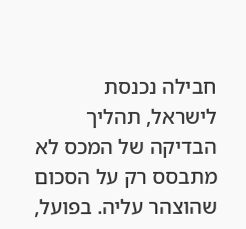חבילה נכנסת לישראל, תהליך הבדיקה של המכס לא מתבסס רק על הסכום שהוצהר עליה. בפועל,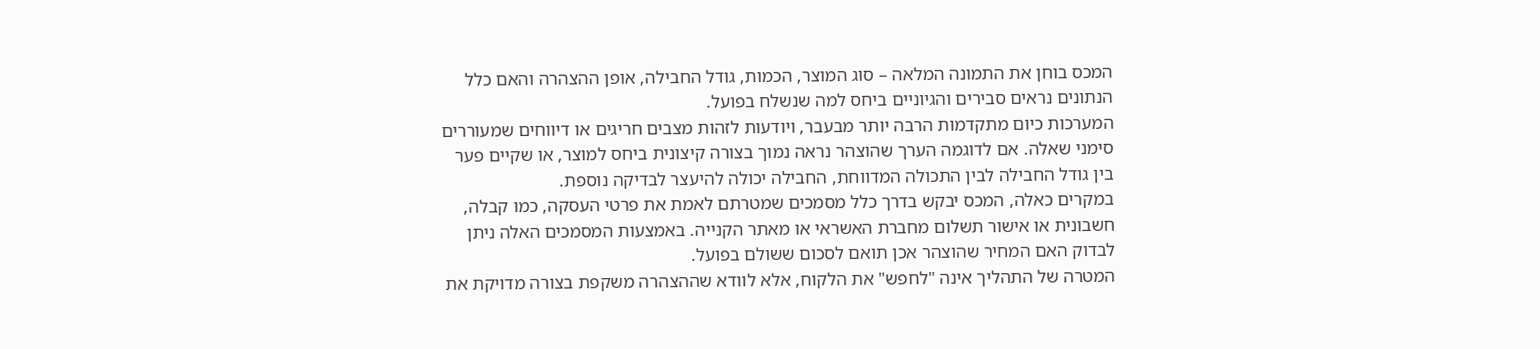המכס בוחן את התמונה המלאה – סוג המוצר, הכמות, גודל החבילה, אופן ההצהרה והאם כלל הנתונים נראים סבירים והגיוניים ביחס למה שנשלח בפועל.
המערכות כיום מתקדמות הרבה יותר מבעבר, ויודעות לזהות מצבים חריגים או דיווחים שמעוררים סימני שאלה. אם לדוגמה הערך שהוצהר נראה נמוך בצורה קיצונית ביחס למוצר, או שקיים פער בין גודל החבילה לבין התכולה המדווחת, החבילה יכולה להיעצר לבדיקה נוספת.
במקרים כאלה, המכס יבקש בדרך כלל מסמכים שמטרתם לאמת את פרטי העסקה, כמו קבלה, חשבונית או אישור תשלום מחברת האשראי או מאתר הקנייה. באמצעות המסמכים האלה ניתן לבדוק האם המחיר שהוצהר אכן תואם לסכום ששולם בפועל.
המטרה של התהליך אינה "לחפש" את הלקוח, אלא לוודא שההצהרה משקפת בצורה מדויקת את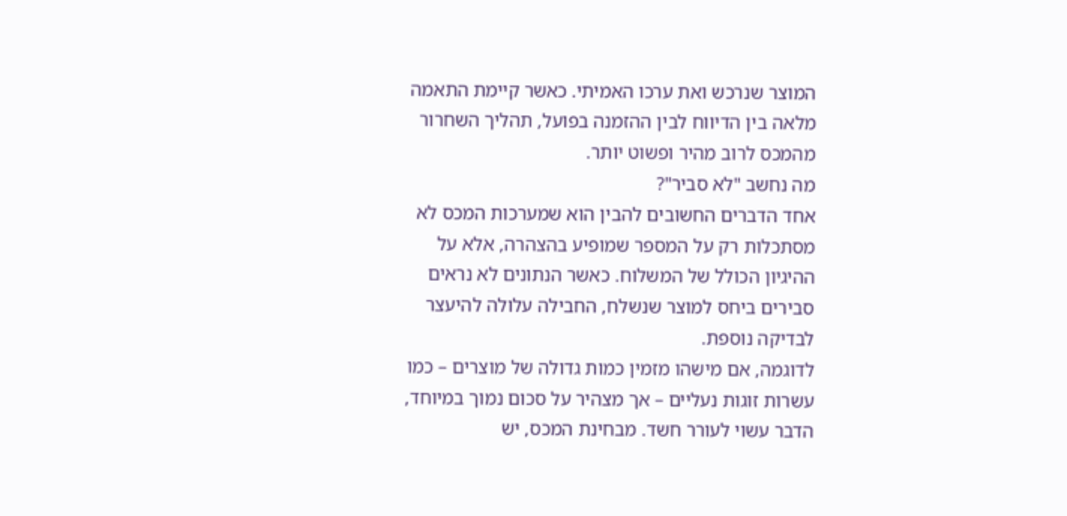המוצר שנרכש ואת ערכו האמיתי. כאשר קיימת התאמה מלאה בין הדיווח לבין ההזמנה בפועל, תהליך השחרור מהמכס לרוב מהיר ופשוט יותר.
מה נחשב "לא סביר"?
אחד הדברים החשובים להבין הוא שמערכות המכס לא מסתכלות רק על המספר שמופיע בהצהרה, אלא על ההיגיון הכולל של המשלוח. כאשר הנתונים לא נראים סבירים ביחס למוצר שנשלח, החבילה עלולה להיעצר לבדיקה נוספת.
לדוגמה, אם מישהו מזמין כמות גדולה של מוצרים – כמו עשרות זוגות נעליים – אך מצהיר על סכום נמוך במיוחד, הדבר עשוי לעורר חשד. מבחינת המכס, יש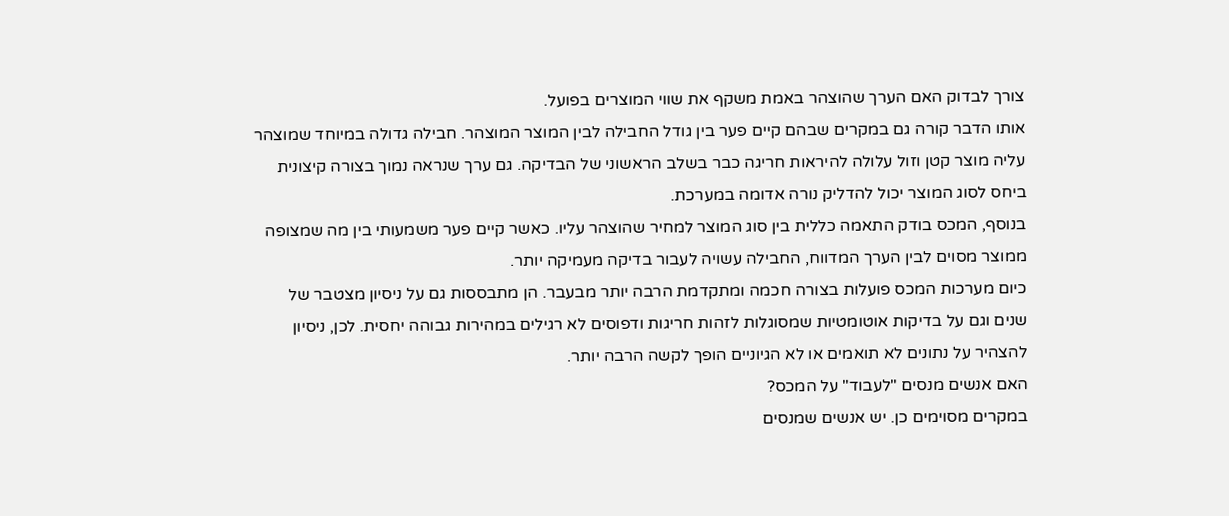צורך לבדוק האם הערך שהוצהר באמת משקף את שווי המוצרים בפועל.
אותו הדבר קורה גם במקרים שבהם קיים פער בין גודל החבילה לבין המוצר המוצהר. חבילה גדולה במיוחד שמוצהר עליה מוצר קטן וזול עלולה להיראות חריגה כבר בשלב הראשוני של הבדיקה. גם ערך שנראה נמוך בצורה קיצונית ביחס לסוג המוצר יכול להדליק נורה אדומה במערכת.
בנוסף, המכס בודק התאמה כללית בין סוג המוצר למחיר שהוצהר עליו. כאשר קיים פער משמעותי בין מה שמצופה ממוצר מסוים לבין הערך המדווח, החבילה עשויה לעבור בדיקה מעמיקה יותר.
כיום מערכות המכס פועלות בצורה חכמה ומתקדמת הרבה יותר מבעבר. הן מתבססות גם על ניסיון מצטבר של שנים וגם על בדיקות אוטומטיות שמסוגלות לזהות חריגות ודפוסים לא רגילים במהירות גבוהה יחסית. לכן, ניסיון להצהיר על נתונים לא תואמים או לא הגיוניים הופך לקשה הרבה יותר.
האם אנשים מנסים "לעבוד" על המכס?
במקרים מסוימים כן. יש אנשים שמנסים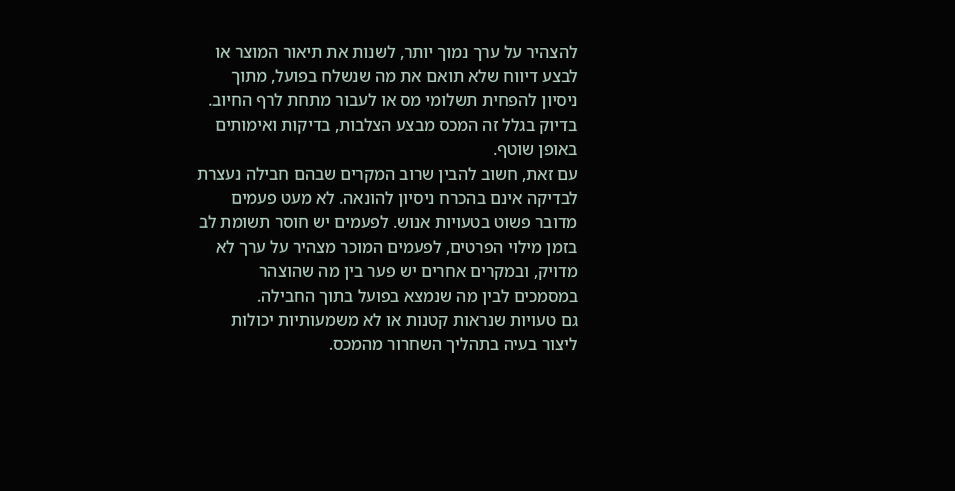להצהיר על ערך נמוך יותר, לשנות את תיאור המוצר או לבצע דיווח שלא תואם את מה שנשלח בפועל, מתוך ניסיון להפחית תשלומי מס או לעבור מתחת לרף החיוב. בדיוק בגלל זה המכס מבצע הצלבות, בדיקות ואימותים באופן שוטף.
עם זאת, חשוב להבין שרוב המקרים שבהם חבילה נעצרת לבדיקה אינם בהכרח ניסיון להונאה. לא מעט פעמים מדובר פשוט בטעויות אנוש. לפעמים יש חוסר תשומת לב בזמן מילוי הפרטים, לפעמים המוכר מצהיר על ערך לא מדויק, ובמקרים אחרים יש פער בין מה שהוצהר במסמכים לבין מה שנמצא בפועל בתוך החבילה.
גם טעויות שנראות קטנות או לא משמעותיות יכולות ליצור בעיה בתהליך השחרור מהמכס.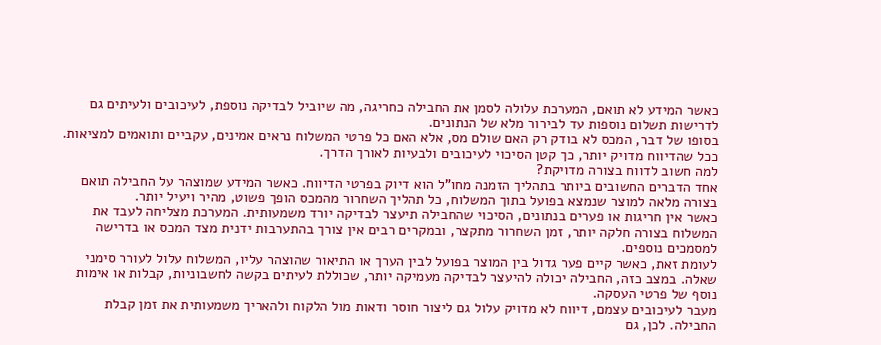כאשר המידע לא תואם, המערכת עלולה לסמן את החבילה כחריגה, מה שיוביל לבדיקה נוספת, לעיכובים ולעיתים גם לדרישות תשלום נוספות עד לבירור מלא של הנתונים.
בסופו של דבר, המכס לא בודק רק האם שולם מס, אלא האם כל פרטי המשלוח נראים אמינים, עקביים ותואמים למציאות. ככל שהדיווח מדויק יותר, כך קטן הסיכוי לעיכובים ולבעיות לאורך הדרך.
למה חשוב לדווח בצורה מדויקת?
אחד הדברים החשובים ביותר בתהליך הזמנה מחו"ל הוא דיוק בפרטי הדיווח. כאשר המידע שמוצהר על החבילה תואם בצורה מלאה למוצר שנמצא בפועל בתוך המשלוח, כל תהליך השחרור מהמכס הופך פשוט, מהיר ויעיל יותר.
כאשר אין חריגות או פערים בנתונים, הסיכוי שהחבילה תיעצר לבדיקה יורד משמעותית. המערכת מצליחה לעבד את המשלוח בצורה חלקה יותר, זמן השחרור מתקצר, ובמקרים רבים אין צורך בהתערבות ידנית מצד המכס או בדרישה למסמכים נוספים.
לעומת זאת, כאשר קיים פער גדול בין המוצר בפועל לבין הערך או התיאור שהוצהר עליו, המשלוח עלול לעורר סימני שאלה. במצב כזה, החבילה יכולה להיעצר לבדיקה מעמיקה יותר, שכוללת לעיתים בקשה לחשבוניות, קבלות או אימות נוסף של פרטי העסקה.
מעבר לעיכובים עצמם, דיווח לא מדויק עלול גם ליצור חוסר ודאות מול הלקוח ולהאריך משמעותית את זמן קבלת החבילה. לכן, גם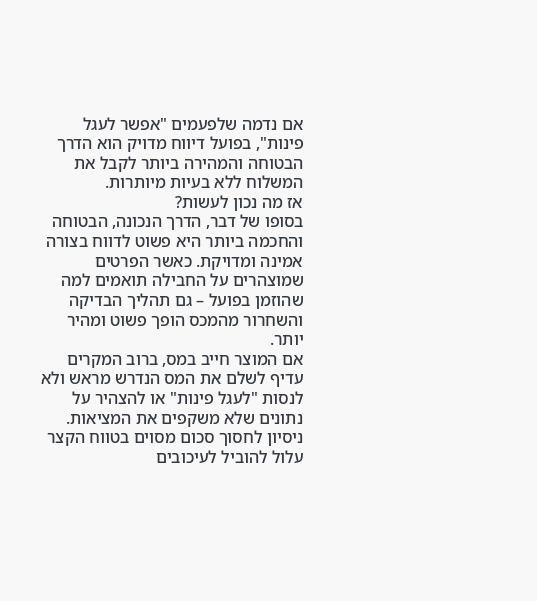אם נדמה שלפעמים "אפשר לעגל פינות", בפועל דיווח מדויק הוא הדרך הבטוחה והמהירה ביותר לקבל את המשלוח ללא בעיות מיותרות.
אז מה נכון לעשות?
בסופו של דבר, הדרך הנכונה, הבטוחה והחכמה ביותר היא פשוט לדווח בצורה אמינה ומדויקת. כאשר הפרטים שמוצהרים על החבילה תואמים למה שהוזמן בפועל – גם תהליך הבדיקה והשחרור מהמכס הופך פשוט ומהיר יותר.
אם המוצר חייב במס, ברוב המקרים עדיף לשלם את המס הנדרש מראש ולא לנסות "לעגל פינות" או להצהיר על נתונים שלא משקפים את המציאות. ניסיון לחסוך סכום מסוים בטווח הקצר עלול להוביל לעיכובים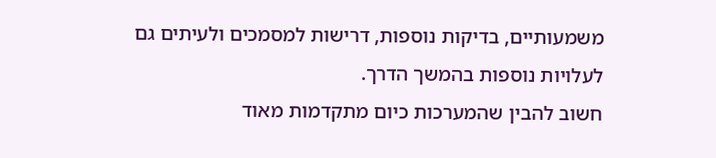משמעותיים, בדיקות נוספות, דרישות למסמכים ולעיתים גם לעלויות נוספות בהמשך הדרך.
חשוב להבין שהמערכות כיום מתקדמות מאוד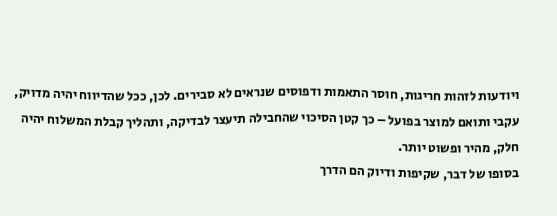ויודעות לזהות חריגות, חוסר התאמות ודפוסים שנראים לא סבירים. לכן, ככל שהדיווח יהיה מדויק, עקבי ותואם למוצר בפועל – כך קטן הסיכוי שהחבילה תיעצר לבדיקה, ותהליך קבלת המשלוח יהיה חלק, מהיר ופשוט יותר.
בסופו של דבר, שקיפות ודיוק הם הדרך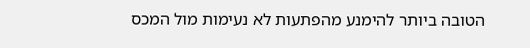הטובה ביותר להימנע מהפתעות לא נעימות מול המכס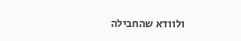ולוודא שהחבילה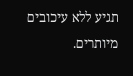תגיע ללא עיכובים מיותרים.